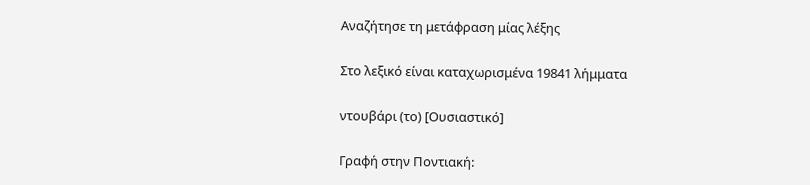Αναζήτησε τη μετάφραση μίας λέξης

Στο λεξικό είναι καταχωρισμένα 19841 λήμματα

ντουβάρι (το) [Ουσιαστικό]

Γραφή στην Ποντιακή: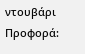ντουβάρι Προφορά: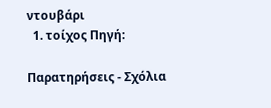ντουβάρι
  1. τοίχος Πηγή:

Παρατηρήσεις - Σχόλια